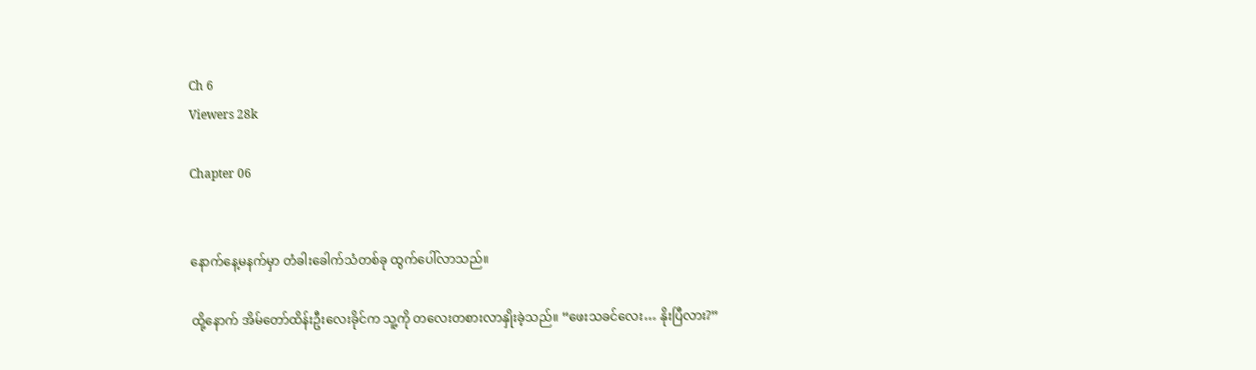Ch 6
Viewers 28k

Chapter 06


နောက်နေ့မနက်မှာ တံခါးခေါက်သံတစ်ခု ထွက်ပေါ်လာသည်။

ထို့နောက် အိမ်တော်ထိန်းဦးလေးခိုင်က သူ့ကို တလေးတစားလာနှိုးခဲ့သည်။ “ဖေးသခင်လေး… နိုးပြီလား?”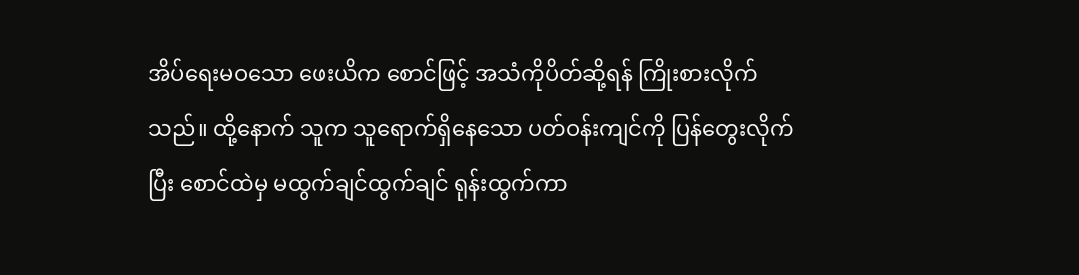အိပ်ရေးမဝသော ဖေးယိက စောင်ဖြင့် အသံကိုပိတ်ဆို့ရန် ကြိုးစားလိုက်သည်။ ထို့နောက် သူက သူရောက်ရှိနေသော ပတ်ဝန်းကျင်ကို ပြန်တွေးလိုက်ပြီး စောင်ထဲမှ မထွက်ချင်ထွက်ချင် ရုန်းထွက်ကာ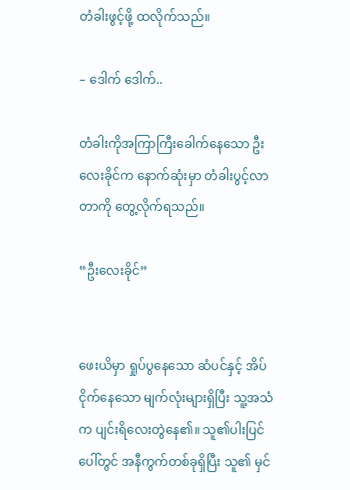တံခါးဖွင့်ဖို့ ထလိုက်သည်။

– ဒေါက် ဒေါက်..

တံခါးကိုအကြာကြီးခေါက်နေသော ဦးလေးခိုင်က နောက်ဆုံးမှာ တံခါးပွင့်လာတာကို တွေ့လိုက်ရသည်။

“ဦးလေးခိုင်”


ဖေးယိမှာ ရှုပ်ပွနေသော ဆံပင်နှင့် အိပ်ငိုက်နေသော မျက်လုံးများရှိပြီး သူ့အသံက ပျင်းရိလေးတွဲနေ၏။ သူ၏ပါးပြင်ပေါ်တွင် အနီကွက်တစ်ခုရှိပြီး သူ၏ မှင်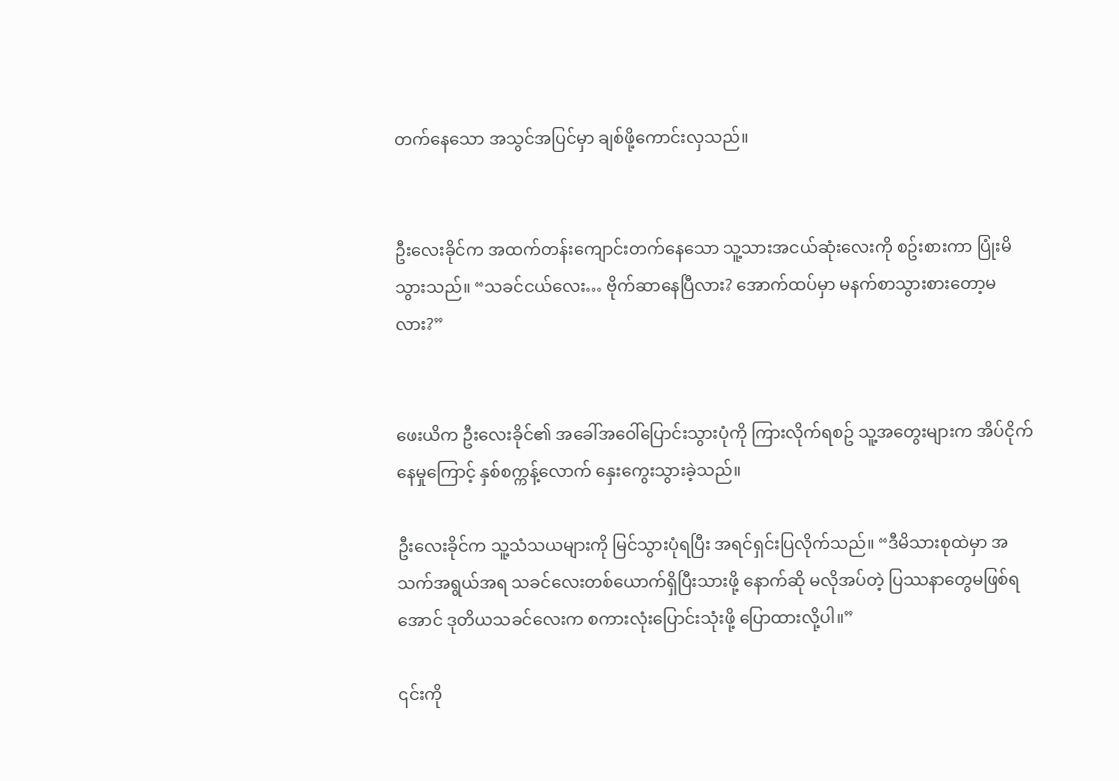တက်နေသော အသွင်အပြင်မှာ ချစ်ဖို့ကောင်းလှသည်။


ဦးလေးခိုင်က အထက်တန်းကျောင်းတက်နေသော သူ့သားအငယ်ဆုံးလေးကို စဥ်းစားကာ ပြုံးမိသွားသည်။ “သခင်ငယ်လေး… ဗိုက်ဆာနေပြီလား? အောက်ထပ်မှာ မနက်စာသွားစားတော့မလား?”


ဖေးယိက ဦးလေးခိုင်၏ အခေါ်အဝေါ်ပြောင်းသွားပုံကို ကြားလိုက်ရစဥ် သူ့အတွေးများက အိပ်ငိုက်နေမှုကြောင့် နှစ်စက္ကန့်လောက် နှေးကွေးသွားခဲ့သည်။

ဦးလေးခိုင်က သူ့သံသယများကို မြင်သွားပုံရပြီး အရင်ရှင်းပြလိုက်သည်။ “ဒီမိသားစုထဲမှာ အသက်အရွယ်အရ သခင်လေးတစ်ယောက်ရှိပြီးသားဖို့ နောက်ဆို မလိုအပ်တဲ့ ပြဿနာတွေမဖြစ်ရအောင် ဒုတိယသခင်လေးက စကားလုံးပြောင်းသုံးဖို့ ပြောထားလို့ပါ။”

၎င်းကို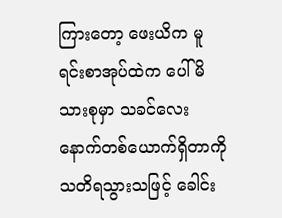ကြားတော့ ဖေးယိက မူရင်းစာအုပ်ထဲက ပေါ်မိသားစုမှာ သခင်လေးနောက်တစ်ယောက်ရှိတာကို သတိရသွားသဖြင့် ခေါင်း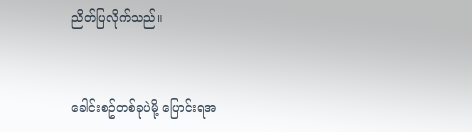ညိတ်ပြလိုက်သည်။


ခေါင်းစဥ်တစ်ခုပဲမို့ ပြောင်းရအ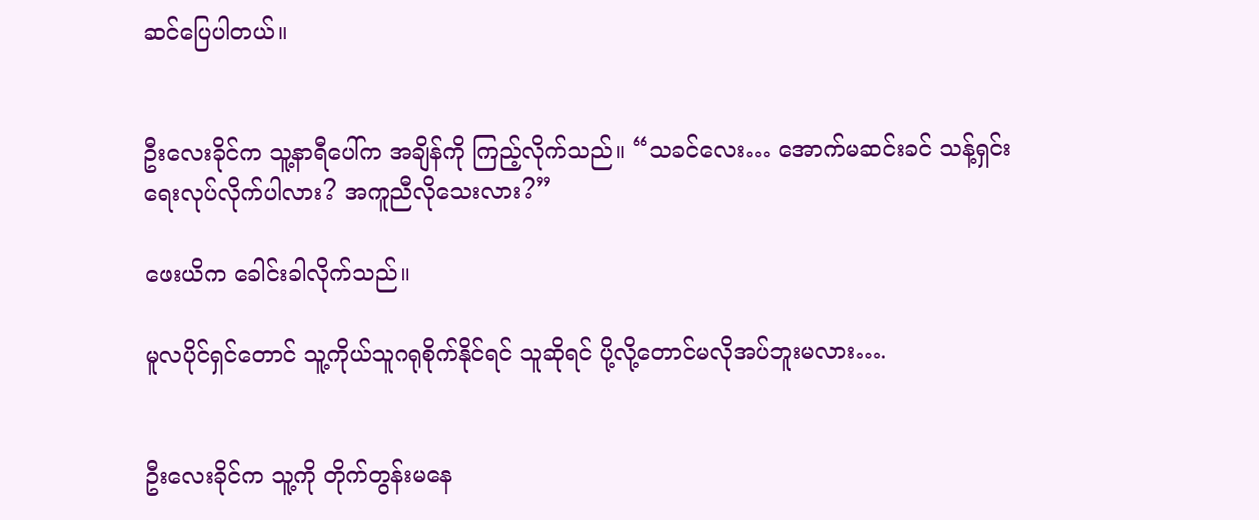ဆင်ပြေပါတယ်။


ဦးလေးခိုင်က သူ့နာရီပေါ်က အချိန်ကို ကြည့်လိုက်သည်။ “သခင်လေး… အောက်မဆင်းခင် သန့်ရှင်းရေးလုပ်လိုက်ပါလား? အကူညီလိုသေးလား?”

ဖေးယိက ခေါင်းခါလိုက်သည်။

မူလပိုင်ရှင်တောင် သူ့ကိုယ်သူဂရုစိုက်နိုင်ရင် သူဆိုရင် ပို့လို့တောင်မလိုအပ်ဘူးမလား….


ဦးလေးခိုင်က သူ့ကို တိုက်တွန်းမနေ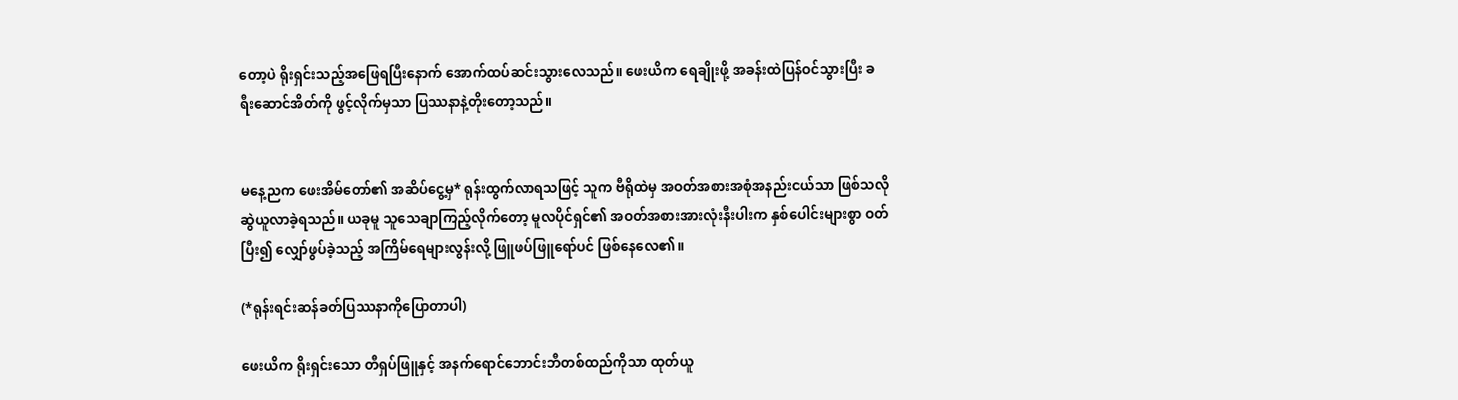တော့ပဲ ရိုးရှင်းသည့်အဖြေရပြီးနောက် အောက်ထပ်ဆင်းသွားလေသည်။ ဖေးယိက ရေချိုးဖို့ အခန်းထဲပြန်ဝင်သွားပြီး ခရီးဆောင်အိတ်ကို ဖွင့်လိုက်မှသာ ပြဿနာနဲ့တိုးတော့သည်။


မနေ့ညက ဖေးအိမ်တော်၏ အဆိပ်ငွေ့မှ* ရုန်းထွက်လာရသဖြင့် သူက ဗီရိုထဲမှ အဝတ်အစားအစုံအနည်းငယ်သာ ဖြစ်သလိုဆွဲယူလာခဲ့ရသည်။ ယခုမူ သူသေချာကြည့်လိုက်တော့ မူလပိုင်ရှင်၏ အဝတ်အစားအားလုံးနီးပါးက နှစ်ပေါင်းများစွာ ဝတ်ပြီး၍ လျှော်ဖွပ်ခဲ့သည့် အကြိမ်ရေများလွန်းလို့ ဖြူဖပ်ဖြူရော်ပင် ဖြစ်နေလေ၏။

(*ရုန်းရင်းဆန်ခတ်ပြဿနာကိုပြောတာပါ)

ဖေးယိက ရိုးရှင်းသော တီရှပ်ဖြူနှင့် အနက်ရောင်ဘောင်းဘီတစ်ထည်ကိုသာ ထုတ်ယူ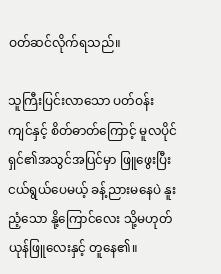ဝတ်ဆင်လိုက်ရသည်။

သူကြီးပြင်းလာသော ပတ်ဝန်းကျင်နှင့် စိတ်ဓာတ်ကြောင့် မူလပိုင်ရှင်၏အသွင်အပြင်မှာ ဖြူဖွေးပြီး ငယ်ရွယ်ပေမယ့် ခန့်ညားမနေပဲ နူးညံ့သော နို့ကြောင်လေး သို့မဟုတ် ယုန်ဖြူလေးနှင့် တူနေ၏။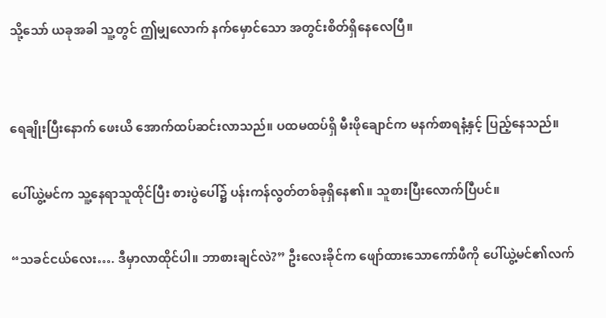သို့သော် ယခုအခါ သူ့တွင် ဤမျှလောက် နက်မှောင်သော အတွင်းစိတ်ရှိနေလေပြီ။


ရေချိုးပြီးနောက် ဖေးယိ အောက်ထပ်ဆင်းလာသည်။ ပထမထပ်ရှိ မီးဖိုချောင်က မနက်စာရနံ့နှင့် ပြည့်နေသည်။

ပေါ်ယွဲ့မင်က သူ့နေရာသူထိုင်ပြီး စားပွဲပေါ်၌ ပန်းကန်လွတ်တစ်ခုရှိနေ၏။ သူစားပြီးလောက်ပြီပင်။

“သခင်ငယ်လေး…. ဒီမှာလာထိုင်ပါ။ ဘာစားချင်လဲ?” ဦးလေးခိုင်က ဖျော်ထားသောကော်ဖီကို ပေါ်ယွဲ့မင်၏လက်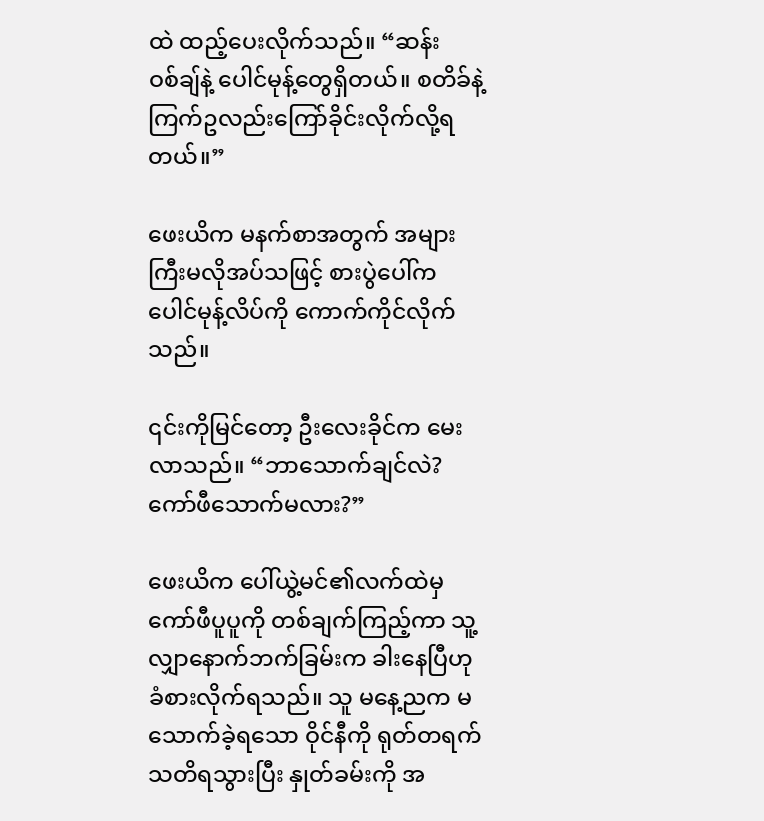ထဲ ထည့်ပေးလိုက်သည်။ “ဆန်းဝစ်ချ်နဲ့ ပေါင်မုန့်တွေရှိတယ်။ စတိခ်နဲ့ ကြက်ဥလည်းကြော်ခိုင်းလိုက်လို့ရတယ်။”

ဖေးယိက မနက်စာအတွက် အများကြီးမလိုအပ်သဖြင့် စားပွဲပေါ်က ပေါင်မုန့်လိပ်ကို ကောက်ကိုင်လိုက်သည်။

၎င်းကိုမြင်တော့ ဦးလေးခိုင်က မေးလာသည်။ “ဘာသောက်ချင်လဲ? ကော်ဖီသောက်မလား?”

ဖေးယိက ပေါ်ယွဲ့မင်၏လက်ထဲမှ ကော်ဖီပူပူကို တစ်ချက်ကြည့်ကာ သူ့လျှာနောက်ဘက်ခြမ်းက ခါးနေပြီဟု ခံစားလိုက်ရသည်။ သူ မနေ့ညက မသောက်ခဲ့ရသော ဝိုင်နီကို ရုတ်တရက်သတိရသွားပြီး နှုတ်ခမ်းကို အ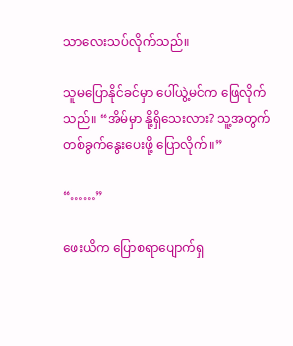သာလေးသပ်လိုက်သည်။

သူမပြောနိုင်ခင်မှာ ပေါ်ယွဲ့မင်က ဖြေလိုက်သည်။ “အိမ်မှာ နို့ရှိသေးလား? သူ့အတွက် တစ်ခွက်နွေးပေးဖို့ ပြောလိုက်။”

“……”

ဖေးယိက ပြောစရာပျောက်ရှ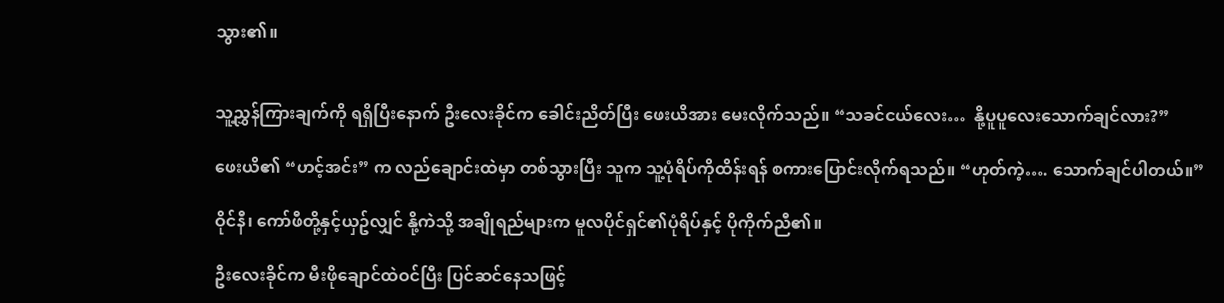သွား၏။


သူ့ညွှန်ကြားချက်ကို ရရှိပြီးနောက် ဦးလေးခိုင်က ခေါင်းညိတ်ပြီး ဖေးယိအား မေးလိုက်သည်။ “သခင်ငယ်လေး…  နို့ပူပူလေးသောက်ချင်လား?”

ဖေးယိ၏ “ဟင့်အင်း” က လည်ချောင်းထဲမှာ တစ်သွားပြီး သူက သူ့ပုံရိပ်ကိုထိန်းရန် စကားပြောင်းလိုက်ရသည်။ “ဟုတ်ကဲ့…. သောက်ချင်ပါတယ်။”

ဝိုင်နီ၊ ကော်ဖီတို့နှင့်ယှဥ်လျှင် နို့ကဲသို့ အချိုရည်များက မူလပိုင်ရှင်၏ပုံရိပ်နှင့် ပိုကိုက်ညီ၏။

ဦးလေးခိုင်က မီးဖိုချောင်ထဲဝင်ပြီး ပြင်ဆင်နေသဖြင့်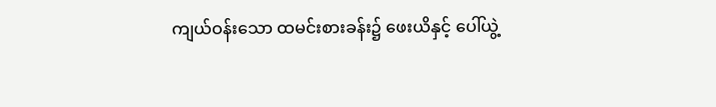ကျယ်ဝန်းသော ထမင်းစားခန်း၌ ဖေးယိနှင့် ပေါ်ယွဲ့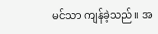မင်သာ ကျန်ခဲ့သည်။ အ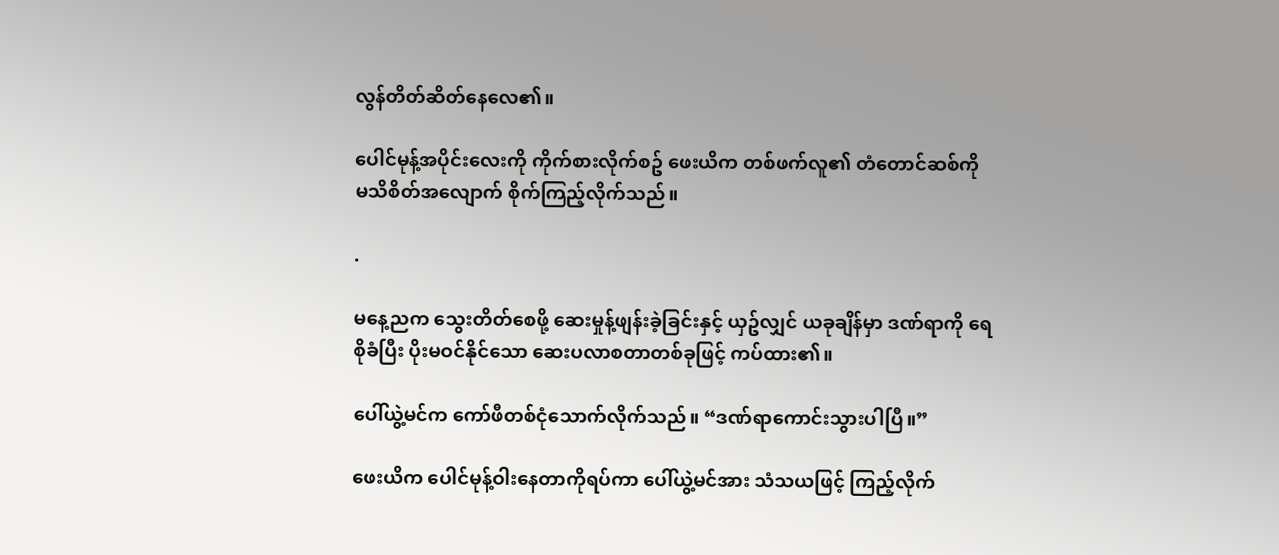လွန်တိတ်ဆိတ်နေလေ၏။

ပေါင်မုန့်အပိုင်းလေးကို ကိုက်စားလိုက်စဥ် ဖေးယိက တစ်ဖက်လူ၏ တံတောင်ဆစ်ကို မသိစိတ်အလျောက် စိုက်ကြည့်လိုက်သည်။

.

မနေ့ညက သွေးတိတ်စေဖို့ ဆေးမှုန့်ဖျန်းခဲ့ခြင်းနှင့် ယှဥ်လျှင် ယခုချိန်မှာ ဒဏ်ရာကို ရေစိုခံပြီး ပိုးမဝင်နိုင်သော ဆေးပလာစတာတစ်ခုဖြင့် ကပ်ထား၏။

ပေါ်ယွဲ့မင်က ကော်ဖီတစ်ငုံသောက်လိုက်သည်။ “ဒဏ်ရာကောင်းသွားပါပြီ။”

ဖေးယိက ပေါင်မုန့်ဝါးနေတာကိုရပ်ကာ ပေါ်ယွဲ့မင်အား သံသယဖြင့် ကြည့်လိုက်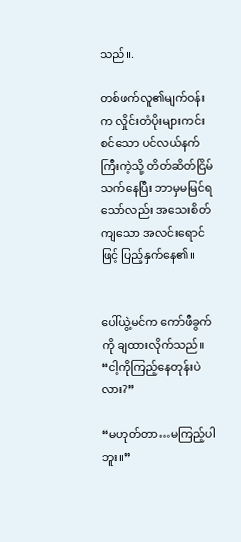သည်။.

တစ်ဖက်လူ၏မျက်ဝန်းက လှိုင်းတံပိုးများကင်းစင်သော ပင်လယ်နက်ကြီးကဲ့သို့ တိတ်ဆိတ်ငြိမ်သက်နေပြီး ဘာမှမမြင်ရသော်လည်း အသေးစိတ်ကျသော အလင်းရောင်ဖြင့် ပြည့်နှက်နေ၏။


ပေါ်ယွဲ့မင်က ကော်ဖီခွက်ကို ချထားလိုက်သည်။ “ငါ့ကိုကြည့်နေတုန်းပဲလား?”

“မဟုတ်တာ…မကြည့်ပါဘူး။”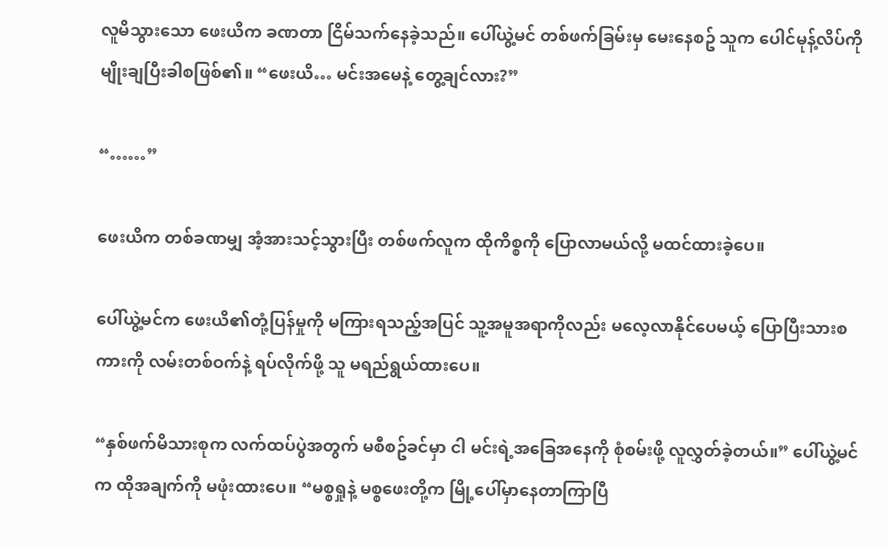လူမိသွားသော ဖေးယိက ခဏတာ ငြိမ်သက်နေခဲ့သည်။ ပေါ်ယွဲ့မင် တစ်ဖက်ခြမ်းမှ မေးနေစဥ် သူက ပေါင်မုန့်လိပ်ကို မျိုးချပြီးခါစဖြစ်၏။ “ဖေးယိ… မင်းအမေနဲ့ တွေ့ချင်လား?”

“……”

ဖေးယိက တစ်ခဏမျှ အံ့အားသင့်သွားပြီး တစ်ဖက်လူက ထိုကိစ္စကို ပြောလာမယ်လို့ မထင်ထားခဲ့ပေ။

ပေါ်ယွဲ့မင်က ဖေးယိ၏တုံ့ပြန်မှုကို မကြားရသည့်အပြင် သူ့အမူအရာကိုလည်း မလေ့လာနိုင်ပေမယ့် ပြောပြီးသားစကားကို လမ်းတစ်ဝက်နဲ့ ရပ်လိုက်ဖို့ သူ မရည်ရွယ်ထားပေ။

“နှစ်ဖက်မိသားစုက လက်ထပ်ပွဲအတွက် မစီစဥ်ခင်မှာ ငါ မင်းရဲ့အခြေအနေကို စုံစမ်းဖို့ လူလွှတ်ခဲ့တယ်။” ပေါ်ယွဲ့မင်က ထိုအချက်ကို မဖုံးထားပေ။ “မစ္စရှုနဲ့ မစ္စဖေးတို့က မြို့ပေါ်မှာနေတာကြာပြီ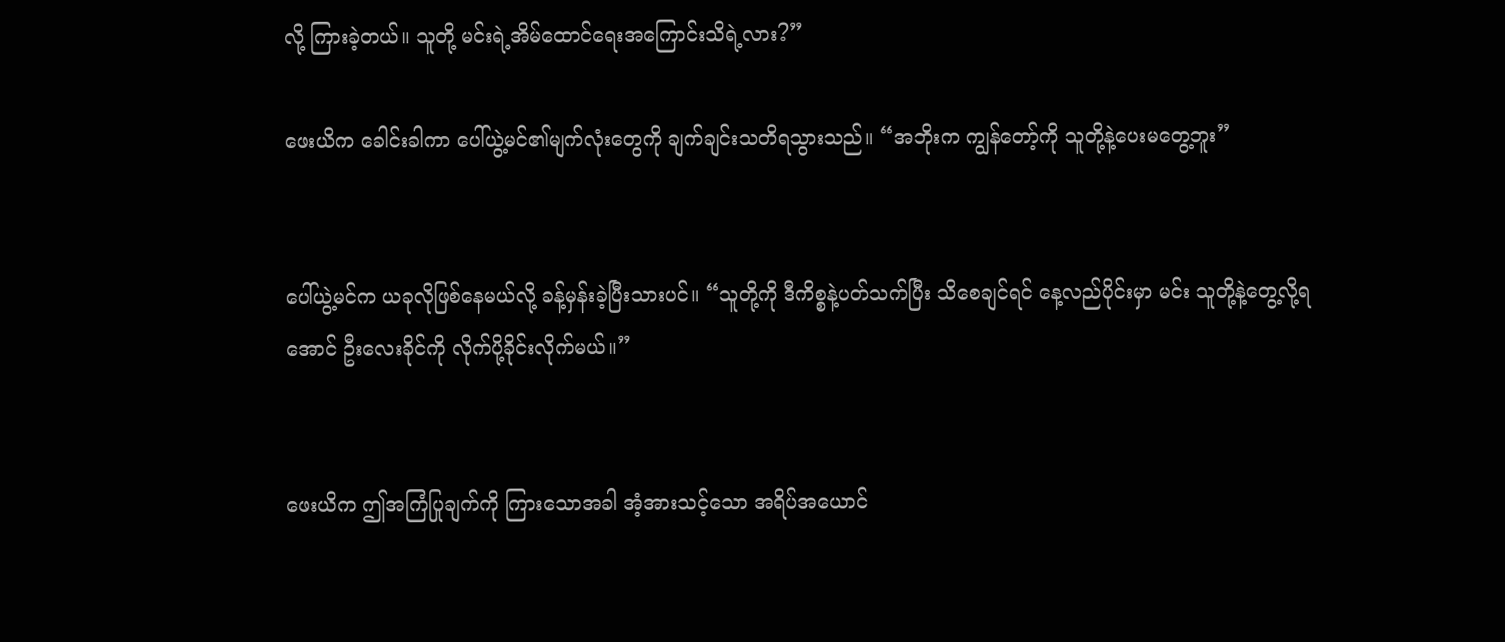လို့ ကြားခဲ့တယ်။ သူတို့ မင်းရဲ့အိမ်ထောင်ရေးအကြောင်းသိရဲ့လား?”

ဖေးယိက ခေါင်းခါကာ ပေါ်ယွဲ့မင်၏မျက်လုံးတွေကို ချက်ချင်းသတိရသွားသည်။ “အဘိုးက ကျွန်တော့်ကို သူတို့နဲ့ပေးမတွေ့ဘူး”


ပေါ်ယွဲ့မင်က ယခုလိုဖြစ်နေမယ်လို့ ခန့်မှန်းခဲ့ပြီးသားပင်။ “သူတို့ကို ဒီကိစ္စနဲ့ပတ်သက်ပြီး သိစေချင်ရင် နေ့လည်ပိုင်းမှာ မင်း သူတို့နဲ့တွေ့လို့ရအောင် ဦးလေးခိုင်ကို လိုက်ပို့ခိုင်းလိုက်မယ်။”


ဖေးယိက ဤအကြံပြုချက်ကို ကြားသောအခါ အံ့အားသင့်သော အရိပ်အယောင်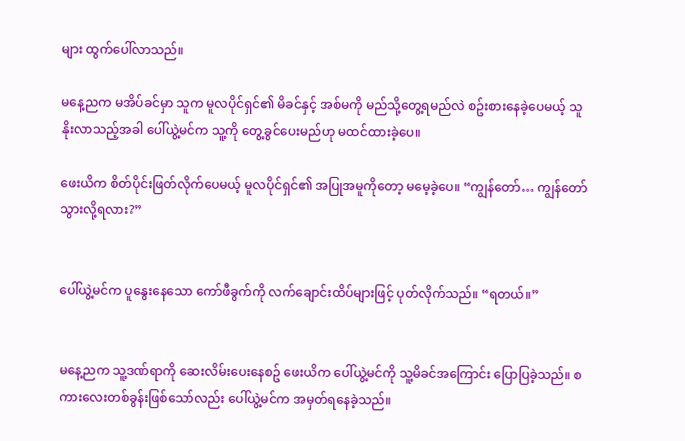များ ထွက်ပေါ်လာသည်။

မနေ့ညက မအိပ်ခင်မှာ သူက မူလပိုင်ရှင်၏ မိခင်နှင့် အစ်မကို မည်သို့တွေ့ရမည်လဲ စဥ်းစားနေခဲ့ပေမယ့် သူနိုးလာသည့်အခါ ပေါ်ယွဲ့မင်က သူ့ကို တွေ့ခွင်ပေးမည်ဟု မထင်ထားခဲ့ပေ။

ဖေးယိက စိတ်ပိုင်းဖြတ်လိုက်ပေမယ့် မူလပိုင်ရှင်၏ အပြုအမူကိုတော့ မမေ့ခဲ့ပေ။ “ကျွန်တော်… ကျွန်တော်သွားလို့ရလား?”


ပေါ်ယွဲ့မင်က ပူနွေးနေသော ကော်ဖီခွက်ကို လက်ချောင်းထိပ်များဖြင့် ပုတ်လိုက်သည်။ “ရတယ်။”


မနေ့ညက သူ့ဒဏ်ရာကို ဆေးလိမ်းပေးနေစဥ် ဖေးယိက ပေါ်ယွဲ့မင်ကို သူ့မိခင်အကြောင်း ပြောပြခဲ့သည်။ စကားလေးတစ်ခွန်းဖြစ်သော်လည်း ပေါ်ယွဲ့မင်က အမှတ်ရနေခဲ့သည်။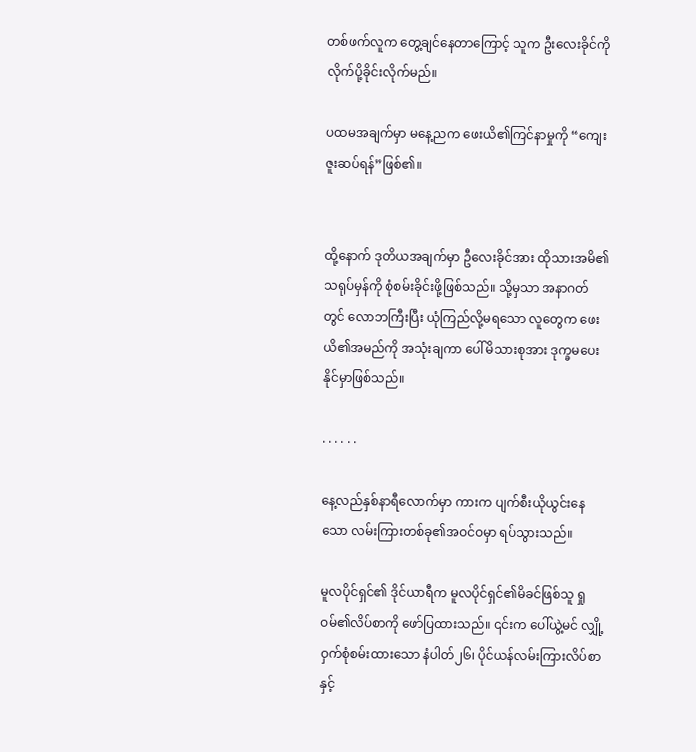တစ်ဖက်လူက တွေ့ချင်နေတာကြောင့် သူက ဦးလေးခိုင်ကို လိုက်ပို့ခိုင်းလိုက်မည်။

ပထမအချက်မှာ မနေ့ညက ဖေးယိ၏ကြင်နာမှုကို “ကျေးဇူးဆပ်ရန်”ဖြစ်၏။


ထို့နောက် ဒုတိယအချက်မှာ ဦလေးခိုင်အား ထိုသားအမိ၏ သရုပ်မှန်ကို စုံစမ်းခိုင်းဖို့ဖြစ်သည်။ သို့မှသာ အနာဂတ်တွင် လောဘကြီးပြီး ယုံကြည်လို့မရသော လူတွေက ဖေးယိ၏အမည်ကို အသုံးချကာ ပေါ်မိသားစုအား ဒုက္ခမပေးနိုင်မှာဖြစ်သည်။

. . . . . .

နေ့လည်နှစ်နာရီလောက်မှာ ကားက ပျက်စီးယိုယွင်းနေသော လမ်းကြားတစ်ခု၏အဝင်ဝမှာ ရပ်သွားသည်။

မူလပိုင်ရှင်၏ ဒိုင်ယာရီက မူလပိုင်ရှင်၏မိခင်ဖြစ်သူ ရှုဝမ်၏လိပ်စာကို ဖော်ပြထားသည်။ ၎င်းက ပေါ်ယွဲ့မင် လျှို့ဝှက်စုံစမ်းထားသော နံပါတ်၂၆၊ ပိုင်ယန်လမ်းကြားလိပ်စာနှင့်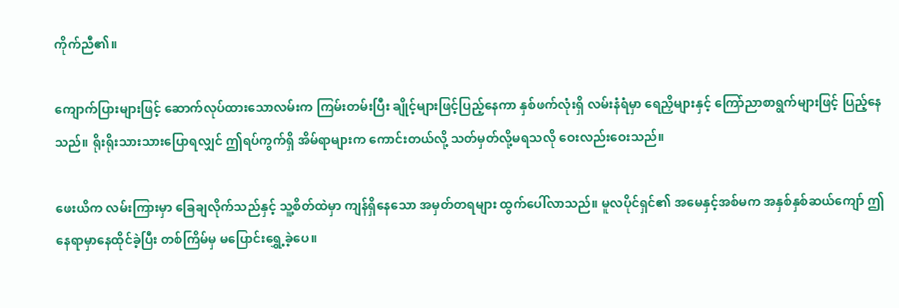ကိုက်ညီ၏။

ကျောက်ပြားများဖြင့် ဆောက်လုပ်ထားသောလမ်းက ကြမ်းတမ်းပြီး ချိုင့်များဖြင့်ပြည့်နေကာ နှစ်ဖက်လုံးရှိ လမ်းနံရံမှာ ရေညှိများနှင့် ကြော်ညာစာရွက်များဖြင့် ပြည့်နေသည်။ ရိုးရိုးသားသားပြောရလျှင် ဤရပ်ကွက်ရှိ အိမ်ရာများက ကောင်းတယ်လို့ သတ်မှတ်လို့မရသလို ဝေးလည်းဝေးသည်။

ဖေးယိက လမ်းကြားမှာ ခြေချလိုက်သည်နှင့် သူ့စိတ်ထဲမှာ ကျန်ရှိနေသော အမှတ်တရများ ထွက်ပေါ်လာသည်။ မူလပိုင်ရှင်၏ အမေနှင့်အစ်မက အနှစ်နှစ်ဆယ်ကျော် ဤနေရာမှာနေထိုင်ခဲ့ပြီး တစ်ကြိမ်မှ မပြောင်းရွှေ့ခဲ့ပေ။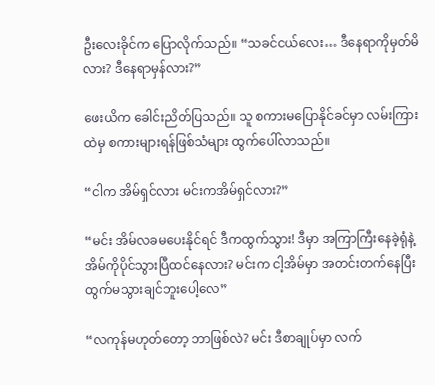ဦးလေးခိုင်က ပြောလိုက်သည်။ “သခင်ငယ်လေး… ဒီနေရာကိုမှတ်မိလား? ဒီနေရာမှန်လား?”

ဖေးယိက ခေါင်းညိတ်ပြသည်။ သူ စကားမပြောနိုင်ခင်မှာ လမ်းကြားထဲမှ စကားများရန်ဖြစ်သံများ ထွက်ပေါ်လာသည်။

“ငါက အိမ်ရှင်လား မင်းကအိမ်ရှင်လား?”

“မင်း အိမ်လခမပေးနိုင်ရင် ဒီကထွက်သွား! ဒီမှာ အကြာကြီးနေခဲ့ရုံနဲ့ အိမ်ကိုပိုင်သွားပြီထင်နေလား? မင်းက ငါ့အိမ်မှာ အတင်းတက်နေပြီး ထွက်မသွားချင်ဘူးပေါ့လေ”

“လကုန်မဟုတ်တော့ ဘာဖြစ်လဲ? မင်း ဒီစာချုပ်မှာ လက်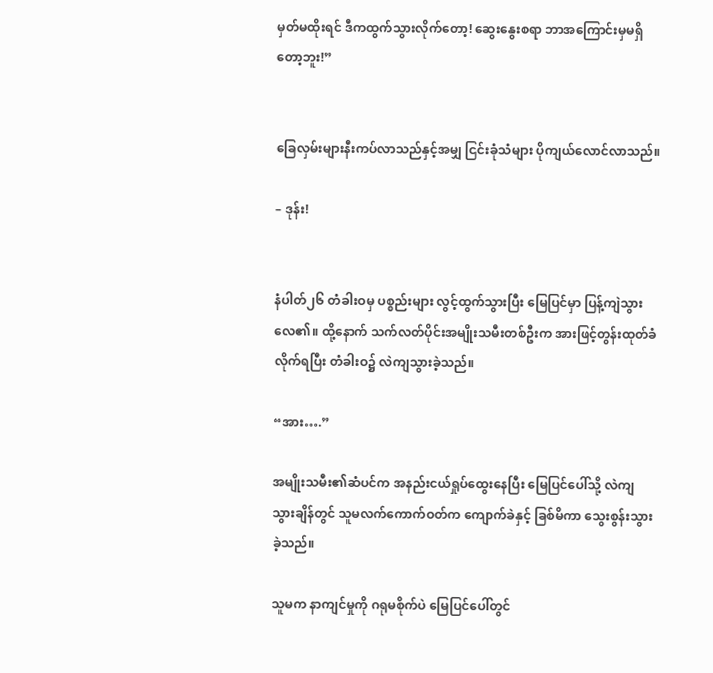မှတ်မထိုးရင် ဒီကထွက်သွားလိုက်တော့! ဆွေးနွေးစရာ ဘာအကြောင်းမှမရှိတော့ဘူး!”


ခြေလှမ်းများနီးကပ်လာသည်နှင့်အမျှ ငြင်းခုံသံများ ပိုကျယ်လောင်လာသည်။

– ဒုန်း!


နံပါတ်၂၆ တံခါးဝမှ ပစ္စည်းများ လွင့်ထွက်သွားပြီး မြေပြင်မှာ ပြန့်ကျဲသွားလေ၏။ ထို့နောက် သက်လတ်ပိုင်းအမျိုးသမီးတစ်ဦးက အားဖြင့်တွန်းထုတ်ခံလိုက်ရပြီး တံခါးဝ၌ လဲကျသွားခဲ့သည်။

“အား….”

အမျိုးသမီး၏ဆံပင်က အနည်းငယ်ရှုပ်ထွေးနေပြီး မြေပြင်ပေါ်သို့ လဲကျသွားချိန်တွင် သူမလက်ကောက်ဝတ်က ကျောက်ခဲနှင့် ခြစ်မိကာ သွေးစွန်းသွားခဲ့သည်။

သူမက နာကျင်မှုကို ဂရုမစိုက်ပဲ မြေပြင်ပေါ်တွင်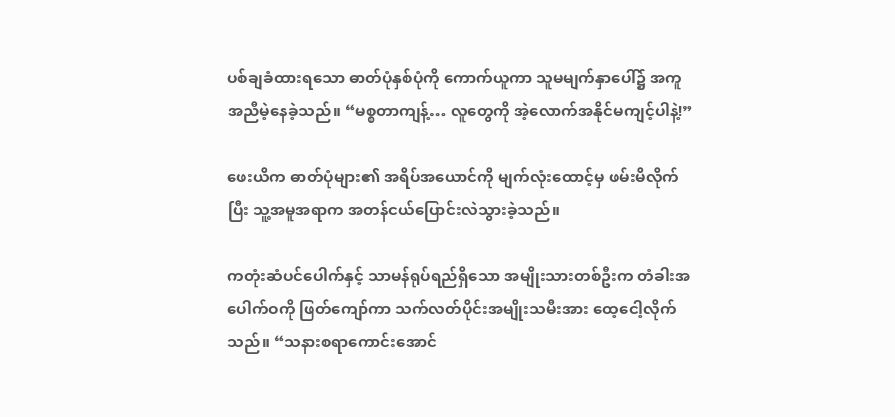ပစ်ချခံထားရသော ဓာတ်ပုံနှစ်ပုံကို ကောက်ယူကာ သူမမျက်နှာပေါ်၌ အကူအညီမဲ့နေခဲ့သည်။ “မစ္စတာကျန့်… လူတွေကို အဲ့လောက်အနိုင်မကျင့်ပါနဲ့!”

ဖေးယိက ဓာတ်ပုံများ၏ အရိပ်အယောင်ကို မျက်လုံးထောင့်မှ ဖမ်းမိလိုက်ပြီး သူ့အမူအရာက အတန်ငယ်ပြောင်းလဲသွားခဲ့သည်။

ကတုံးဆံပင်ပေါက်နှင့် သာမန်ရုပ်ရည်ရှိသော အမျိုးသားတစ်ဦးက တံခါးအပေါက်ဝကို ဖြတ်ကျော်ကာ သက်လတ်ပိုင်းအမျိုးသမီးအား ထေ့ငေါ့လိုက်သည်။ “သနားစရာကောင်းအောင်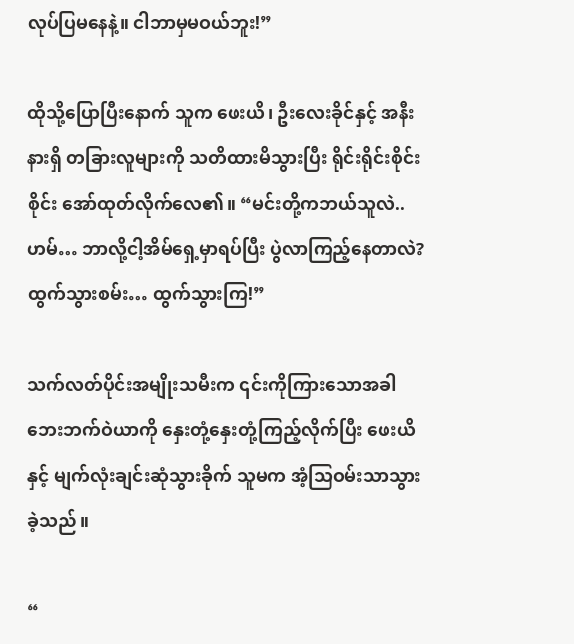လုပ်ပြမနေနဲ့။ ငါဘာမှမဝယ်ဘူး!”

ထိုသို့ပြောပြီးနောက် သူက ဖေးယိ၊ ဦးလေးခိုင်နှင့် အနီးနားရှိ တခြားလူများကို သတိထားမိသွားပြီး ရိုင်းရိုင်းစိုင်းစိုင်း အော်ထုတ်လိုက်လေ၏။ “မင်းတို့ကဘယ်သူလဲ..ဟမ်… ဘာလို့ငါ့အိမ်ရှေ့မှာရပ်ပြီး ပွဲလာကြည့်နေတာလဲ? ထွက်သွားစမ်း… ထွက်သွားကြ!”

သက်လတ်ပိုင်းအမျိုးသမီးက ၎င်းကိုကြားသောအခါ ဘေးဘက်ဝဲယာကို နှေးတုံ့နှေးတုံ့ကြည့်လိုက်ပြီး ဖေးယိနှင့် မျက်လုံးချင်းဆုံသွားခိုက် သူမက အံ့သြဝမ်းသာသွားခဲ့သည်။

“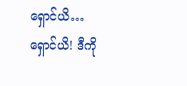ရှောင်ယိ…ရှောင်ယိ! ဒီကို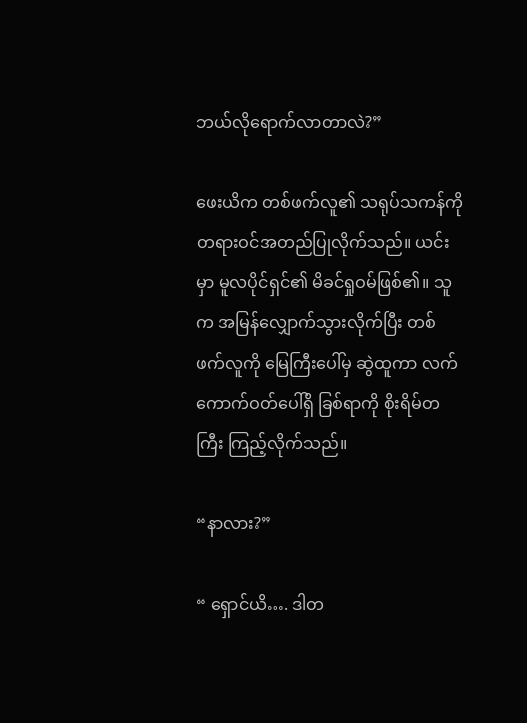ဘယ်လိုရောက်လာတာလဲ?”

ဖေးယိက တစ်ဖက်လူ၏ သရုပ်သကန်ကို တရားဝင်အတည်ပြုလိုက်သည်။ ယင်းမှာ မူလပိုင်ရှင်၏ မိခင်ရှုဝမ်ဖြစ်၏။ သူက အမြန်လျှောက်သွားလိုက်ပြီး တစ်ဖက်လူကို မြေကြီးပေါ်မှ ဆွဲထူကာ လက်ကောက်ဝတ်ပေါ်ရှိ ခြစ်ရာကို စိုးရိမ်တကြီး ကြည့်လိုက်သည်။

“နာလား?”

“ ရှောင်ယိ…. ဒါတ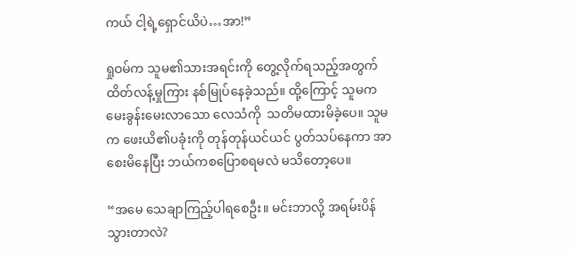ကယ် ငါ့ရဲ့ရှောင်ယိပဲ…အာ!”

ရှုဝမ်က သူမ၏သားအရင်းကို တွေ့လိုက်ရသည့်အတွက် ထိတ်လန့်မှုကြား နစ်မြုပ်နေခဲ့သည်။ ထို့ကြောင့် သူမက မေးခွန်းမေးလာသော လေသံကို  သတိမထားမိခဲ့ပေ။ သူမက ဖေးယိ၏ပခုံးကို တုန်တုန်ယင်ယင် ပွတ်သပ်နေကာ အာစေးမိနေပြီး ဘယ်ကစပြောစရမလဲ မသိတော့ပေ။

“အမေ သေချာကြည့်ပါရစေဦး။ မင်းဘာလို့ အရမ်းပိန်သွားတာလဲ?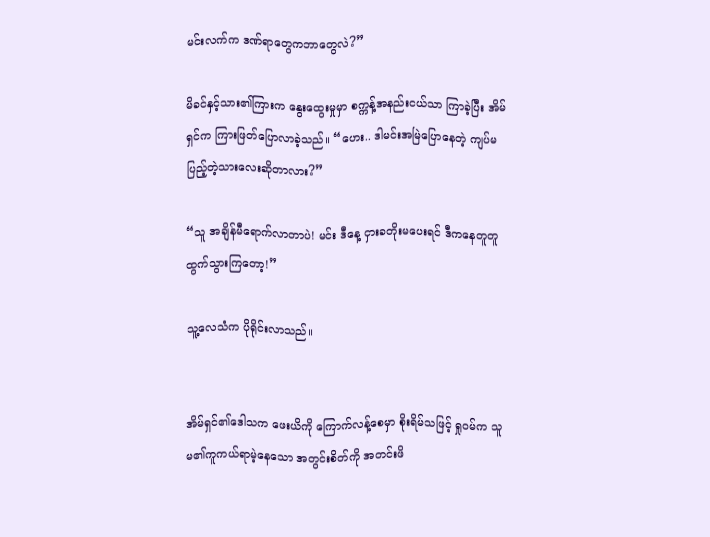မင်းလက်က ဒဏ်ရာတွေကဘာတွေလဲ?”

မိခင်နှင့်သား၏ကြားက နွေးထွေးမှုမှာ စက္ကန့်အနည်းငယ်သာ ကြာခဲ့ပြီး အိမ်ရှင်က ကြားဖြတ်ပြောလာခဲ့သည်။ “ဟေး.. ဒါမင်းအမြဲပြောနေတဲ့ ကျပ်မပြည့်တဲ့သားလေးဆိုတာလား?”

“သူ အချိန်မီရောက်လာတာပဲ! မင်း ဒီနေ့ ငှားခတိုးမပေးရင် ဒီကနေတူတူထွက်သွားကြတော့!”

သူ့လေသံက ပိုရိုင်းလာသည်။


အိမ်ရှင်၏ဒေါသက ဖေးယိကို ကြောက်လန့်စေမှာ စိုးရိမ်သဖြင့် ရှုဝမ်က သူမ၏ကူကယ်ရာမဲ့နေသော အတွင်းစိတ်ကို အတင်းဖိ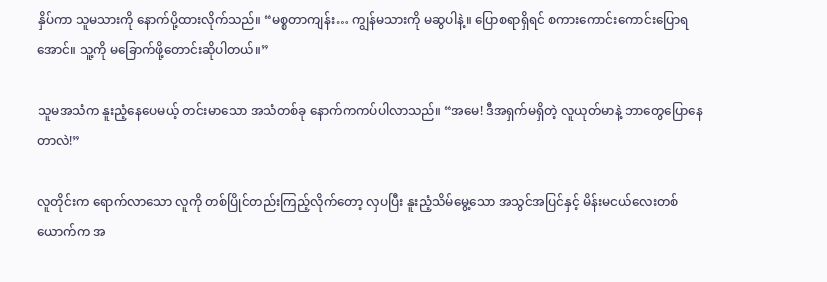နှိပ်ကာ သူမသားကို နောက်ပို့ထားလိုက်သည်။ “မစ္စတာကျန်း… ကျွန်မသားကို မဆွပါနဲ့။ ပြောစရာရှိရင် စကားကောင်းကောင်းပြောရအောင်။ သူ့ကို မခြောက်ဖို့တောင်းဆိုပါတယ်။”

သူမအသံက နူးညံ့နေပေမယ့် တင်းမာသော အသံတစ်ခု နောက်ကကပ်ပါလာသည်။ “အမေ! ဒီအရှက်မရှိတဲ့ လူယုတ်မာနဲ့ ဘာတွေပြောနေတာလဲ!”

လူတိုင်းက ရောက်လာသော လူကို တစ်ပြိုင်တည်းကြည့်လိုက်တော့ လှပပြီး နူးညံ့သိမ်မွေ့သော အသွင်အပြင်နှင့် မိန်းမငယ်လေးတစ်ယောက်က အ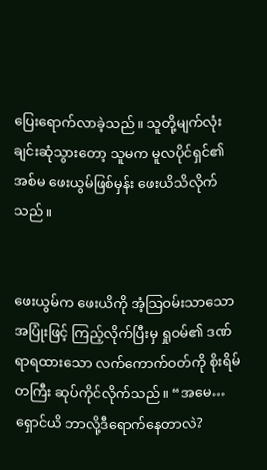ပြေးရောက်လာခဲ့သည်။ သူတို့မျက်လုံးချင်းဆုံသွားတော့ သူမက မူလပိုင်ရှင်၏ အစ်မ ဖေးယွမ်ဖြစ်မှန်း ဖေးယိသိလိုက်သည်။


ဖေးယွမ်က ဖေးယိကို အံ့သြဝမ်းသာသော အပြုံးဖြင့် ကြည့်လိုက်ပြီးမှ ရှုဝမ်၏ ဒဏ်ရာရထားသော လက်ကောက်ဝတ်ကို စိုးရိမ်တကြီး ဆုပ်ကိုင်လိုက်သည်။ “အမေ… ရှောင်ယိ ဘာလို့ဒီရောက်နေတာလဲ?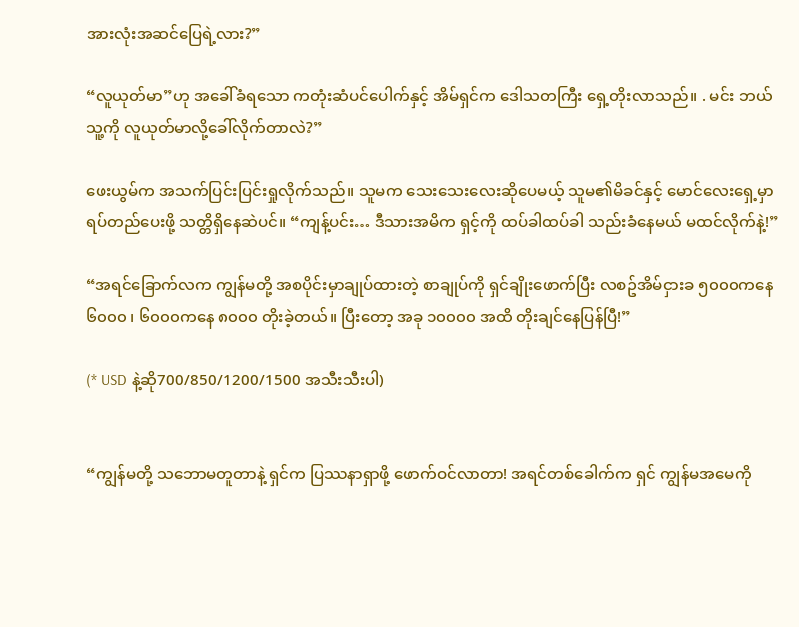အားလုံးအဆင်ပြေရဲ့လား?”

“လူယုတ်မာ”ဟု အခေါ်ခံရသော ကတုံးဆံပင်ပေါက်နှင့် အိမ်ရှင်က ဒေါသတကြီး ရှေ့တိုးလာသည်။ . မင်း ဘယ်သူ့ကို လူယုတ်မာလို့ခေါ်လိုက်တာလဲ?”

ဖေးယွမ်က အသက်ပြင်းပြင်းရှုလိုက်သည်။ သူမက သေးသေးလေးဆိုပေမယ့် သူမ၏မိခင်နှင့် မောင်လေးရှေ့မှာ ရပ်တည်ပေးဖို့ သတ္တိရှိနေဆဲပင်။ “ကျန့်ပင်း… ဒီသားအမိက ရှင့်ကို ထပ်ခါထပ်ခါ သည်းခံနေမယ် မထင်လိုက်နဲ့!”

“အရင်ခြောက်လက ကျွန်မတို့ အစပိုင်းမှာချုပ်ထားတဲ့ စာချုပ်ကို ရှင်ချိုးဖောက်ပြီး လစဥ်အိမ်ငှားခ ၅၀၀၀ကနေ ၆၀၀၀ ၊ ၆၀၀၀ကနေ ၈၀၀၀ တိုးခဲ့တယ်။ ပြီးတော့ အခု ၁၀၀၀၀ အထိ တိုးချင်နေပြန်ပြီ!”

(* USD နဲ့ဆို700/850/1200/1500 အသီးသီးပါ)


“ကျွန်မတို့ သဘောမတူတာနဲ့ ရှင်က ပြဿနာရှာဖို့ ဖောက်ဝင်လာတာ! အရင်တစ်ခေါက်က ရှင် ကျွန်မအမေကို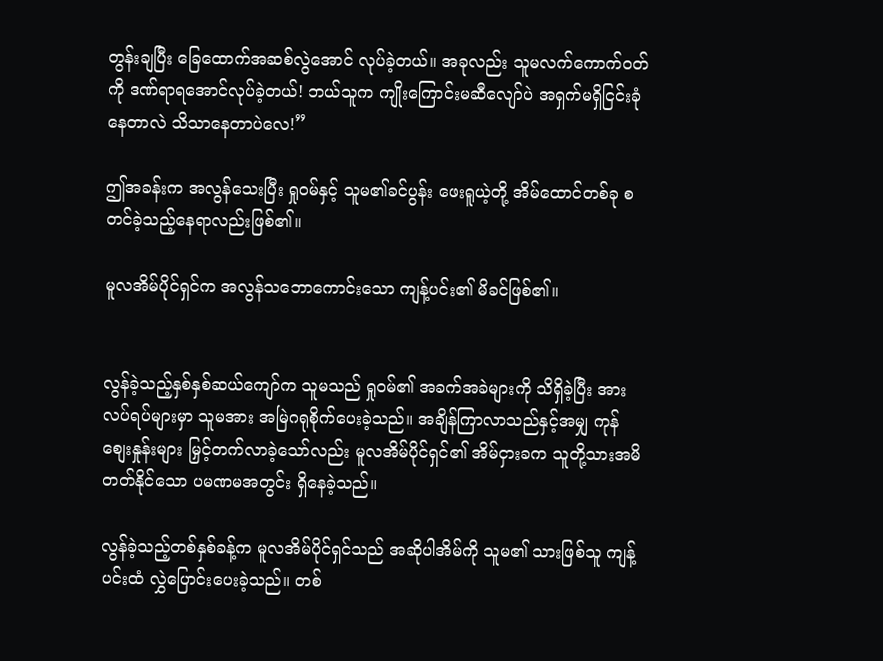တွန်းချပြီး ခြေထောက်အဆစ်လွဲအောင် လုပ်ခဲ့တယ်။ အခုလည်း သူမလက်ကောက်ဝတ်ကို ဒဏ်ရာရအောင်လုပ်ခဲ့တယ်! ဘယ်သူက ကျိုးကြောင်းမဆီလျော်ပဲ အရှက်မရှိငြင်းခုံနေတာလဲ သိသာနေတာပဲလေ!”

ဤအခန်းက အလွန်သေးပြီး ရှုဝမ်နှင့် သူမ၏ခင်ပွန်း ဖေးရူယဲ့တို့ အိမ်ထောင်တစ်ခု စတင်ခဲ့သည့်နေရာလည်းဖြစ်၏။

မူလအိမ်ပိုင်ရှင်က အလွန်သဘောကောင်းသော ကျန့်ပင်း၏ မိခင်ဖြစ်၏။


လွန်ခဲ့သည့်နှစ်နှစ်ဆယ်ကျော်က သူမသည် ရှုဝမ်၏ အခက်အခဲများကို သိရှိခဲ့ပြီး အားလပ်ရပ်များမှာ သူမအား အမြဲဂရုစိုက်ပေးခဲ့သည်။ အချိန်ကြာလာသည်နှင့်အမျှ ကုန်စျေးနှုန်းများ မြှင့်တက်လာခဲ့သော်လည်း မူလအိမ်ပိုင်ရှင်၏ အိမ်ငှားခက သူတို့သားအမိတတ်နိုင်သော ပမဏမအတွင်း ရှိနေခဲ့သည်။

လွန်ခဲ့သည့်တစ်နှစ်ခန့်က မူလအိမ်ပိုင်ရှင်သည် အဆိုပါအိမ်ကို သူမ၏ သားဖြစ်သူ ကျန့်ပင်းထံ လွှဲပြောင်းပေးခဲ့သည်။ တစ်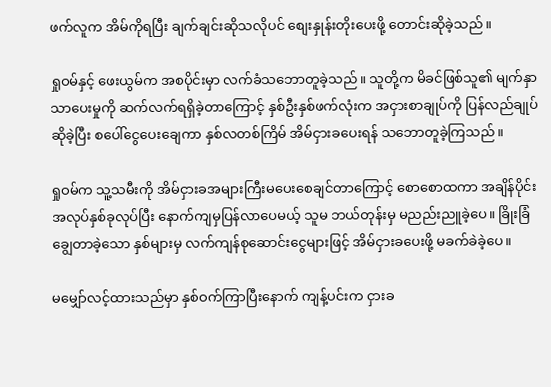ဖက်လူက အိမ်ကိုရပြီး ချက်ချင်းဆိုသလိုပင် စျေးနှုန်းတိုးပေးဖို့ တောင်းဆိုခဲ့သည်။

ရှုဝမ်နှင့် ဖေးယွမ်က အစပိုင်းမှာ လက်ခံသဘောတူခဲ့သည်။ သူတို့က မိခင်ဖြစ်သူ၏ မျက်နှာသာပေးမှုကို ဆက်လက်ရရှိခဲ့တာကြောင့် နှစ်ဦးနှစ်ဖက်လုံးက အငှားစာချုပ်ကို ပြန်လည်ချုပ်ဆိုခဲ့ပြီး စပေါ်ငွေပေးချေကာ နှစ်လတစ်ကြိမ် အိမ်ငှားခပေးရန် သဘောတူခဲ့ကြသည်။

ရှုဝမ်က သူ့သမီးကို အိမ်ငှားခအများကြီးမပေးစေချင်တာကြောင့် စောစောထကာ အချိန်ပိုင်းအလုပ်နှစ်ခုလုပ်ပြီး နောက်ကျမှပြန်လာပေမယ့် သူမ ဘယ်တုန်းမှ မညည်းညူခဲ့ပေ။ ခြိုးခြံချွေတာခဲ့သော နှစ်များမှ လက်ကျန်စုဆောင်းငွေများဖြင့် အိမ်ငှားခပေးဖို့ မခက်ခဲခဲ့ပေ။

မမျှော်လင့်ထားသည်မှာ နှစ်ဝက်ကြာပြီးနောက် ကျန့်ပင်းက ငှားခ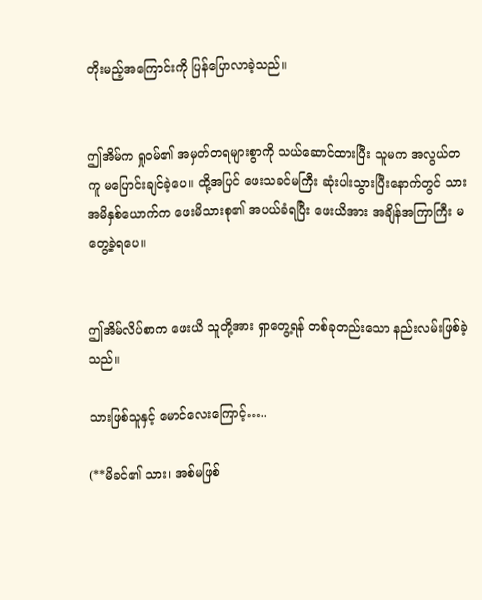တိုးမည့်အကြောင်းကို ပြန်ပြောလာခဲ့သည်။


ဤအိမ်က ရှုဝမ်၏ အမှတ်တရများစွာကို သယ်ဆောင်ထားပြီး သူမက အလွယ်တကူ မပြောင်းချင်ခဲ့ပေ။ ထို့အပြင် ဖေးသခင်မကြီး ဆုံးပါးသွားပြီးနောက်တွင် သားအမိနှစ်ယောက်က ဖေးမိသားစု၏ အပယ်ခံရပြီး ဖေးယိအား အချိန်အကြာကြီး မတွေ့ခဲ့ရပေ။


ဤအိမ်လိပ်စာက ဖေးယိ သူတို့အား ရှာတွေ့ရန် တစ်ခုတည်းသော နည်းလမ်းဖြစ်ခဲ့သည်။

သားဖြစ်သူနှင့် မောင်လေးကြောင့်…..

(**မိခင်၏ သား၊ အစ်မဖြစ်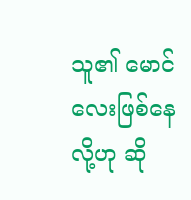သူ၏ မောင်လေးဖြစ်နေလို့ဟု ဆို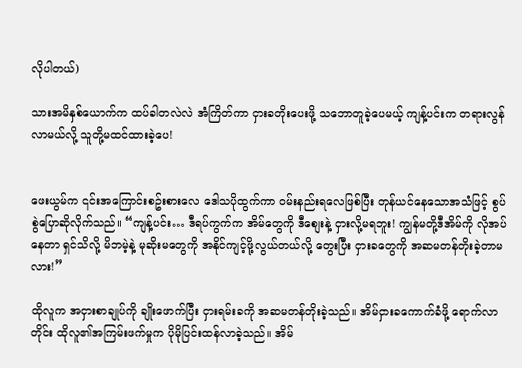လိုပါတယ်)

သားအမိနှစ်ယောက်က ထပ်ခါတလဲလဲ အံကြိတ်ကာ ငှားခတိုးပေးဖို့ သဘောတူခဲ့ပေမယ့် ကျန့်ပင်းက တရားလွန်လာမယ်လို့ သူတို့မထင်ထားခဲ့ပေ!


ဖေးယွမ်က ၎င်းအကြောင်းစဥ်းစားလေ ဒေါသပိုထွက်ကာ ဝမ်းနည်းရလေဖြစ်ပြီး တုန်ယင်နေသောအသံဖြင့် စွပ်စွဲပြောဆိုလိုက်သည်။ “ကျန့်ပင်း… ဒီရပ်ကွက်က အိမ်တွေကို ဒီစျေးနဲ့ ငှားလို့မရဘူး! ကျွန်မတို့ဒီအိမ်ကို လိုအပ်နေတာ ရှင်သိလို့ မိဘမဲ့နဲ့ မုဆိုးမတွေကို အနိုင်ကျင့်ဖို့လွယ်တယ်လို့ တွေးပြီး ငှားခတွေကို အဆမတန်တိုးခဲ့တာမလား!”

ထိုလူက အငှားစာချုပ်ကို ချိုးဖောက်ပြီး ငှားရမ်းခကို အဆမတန်တိုးခဲ့သည်။ အိမ်ငှားခကောက်ခံဖို့ ရောက်လာတိုင်း ထိုလူ၏အကြမ်းဖက်မှုက ပိုမိုပြင်းထန်လာခဲ့သည်။ အိမ်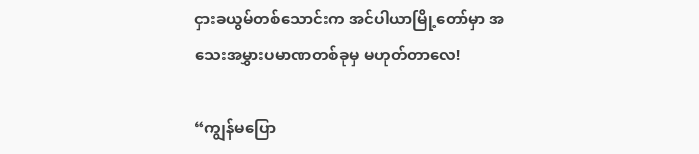ငှားခယွမ်တစ်သောင်းက အင်ပါယာမြို့တော်မှာ အသေးအမွှားပမာဏတစ်ခုမှ မဟုတ်တာလေ!

“ကျွန်မပြော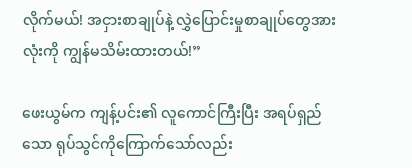လိုက်မယ်! အငှားစာချုပ်နဲ့ လွှဲပြောင်းမှုစာချုပ်တွေအားလုံးကို ကျွန်မသိမ်းထားတယ်!”

ဖေးယွမ်က ကျန့်ပင်း၏ လူကောင်ကြီးပြီး အရပ်ရှည်သော ရုပ်သွင်ကိုကြောက်သော်လည်း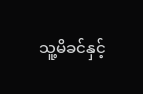သူ့မိခင်နှင့်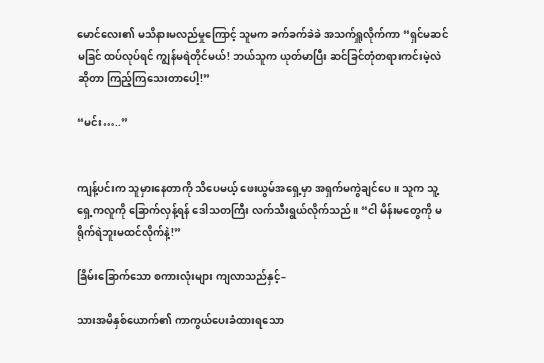မောင်လေး၏ မသိနားမလည်မှုကြောင့် သူမက ခက်ခက်ခဲခဲ အသက်ရှူလိုက်ကာ “ရှင်မဆင်မခြင် ထပ်လုပ်ရင် ကျွန်မရဲတိုင်မယ်! ဘယ်သူက ယုတ်မာပြီး ဆင်ခြင်တုံတရားကင်းမဲ့လဲဆိုတာ ကြည့်ကြသေးတာပေါ့!”

“မင်း…..”


ကျန့်ပင်းက သူမှားနေတာကို သိပေမယ့် ဖေးယွမ်အရှေ့မှာ အရှက်မကွဲချင်ပေ။ သူက သူ့ရှေ့ကလူကို ခြောက်လှန့်ရန် ဒေါသတကြီး လက်သီးရွယ်လိုက်သည်။ “ငါ မိန်းမတွေကို မရိုက်ရဲဘူးမထင်လိုက်နဲ့!”

ခြိမ်းခြောက်သော စကားလုံးများ ကျလာသည်နှင့်–

သားအမိနှစ်ယောက်၏ ကာကွယ်ပေးခံထားရသော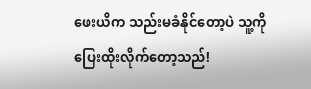ဖေးယိက သည်းမခံနိုင်တော့ပဲ သူ့ကို ပြေးထိုးလိုက်တော့သည်!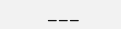___